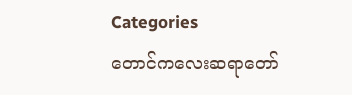Categories
တောင်ကလေးဆရာတော်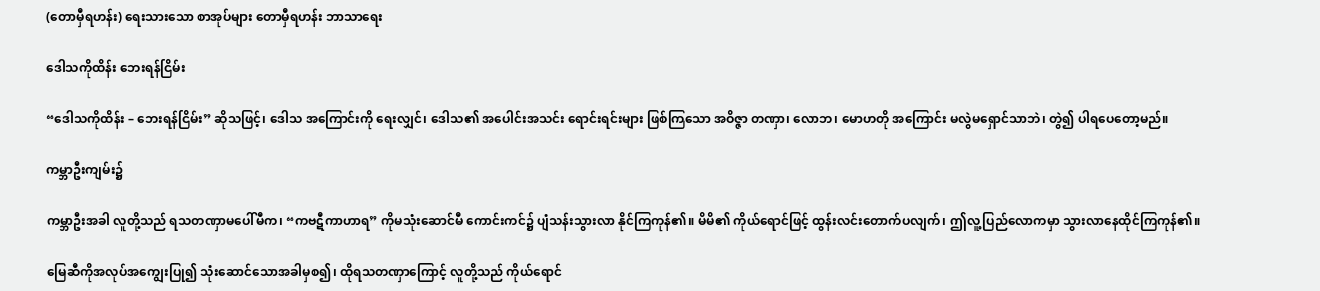(တောမှီရဟန်း) ရေးသားသော စာအုပ်များ တောမှီရဟန်း ဘာသာရေး

ဒေါသကိုထိန်း ဘေးရန်ငြိမ်း

“ဒေါသကိုထိန်း – ဘေးရန်ငြိမ်း” ဆိုသဖြင့်၊ ဒေါသ အကြောင်းကို ရေးလျှင်၊ ဒေါသ၏ အပေါင်းအသင်း ရောင်းရင်းများ ဖြစ်ကြသော အဝိဇ္ဇာ တဏှာ၊ လောဘ၊ မောဟတို အကြောင်း မလွဲမရှောင်သာဘဲ၊ တွဲ၍ ပါရပေတော့မည်။

ကမ္ဘာဦးကျမ်း၌

ကမ္ဘာဦးအခါ လူတို့သည် ရသတဏှာမပေါ်မီက၊ “ကဗဋီကာဟာရ” ကိုမသုံးဆောင်မီ ကောင်းကင်၌ ပျံသန်းသွားလာ နိုင်ကြကုန်၏။ မိမိ၏ ကိုယ်ရောင်ဖြင့် ထွန်းလင်းတောက်ပလျက်၊ ဤလူ့ပြည်လောကမှာ သွားလာနေထိုင်ကြကုန်၏။

မြေဆီကိုအလုပ်အကျွေးပြု၍ သုံးဆောင်သောအခါမှစ၍၊ ထိုရသတဏှာကြောင့် လူတို့သည် ကိုယ်ရောင်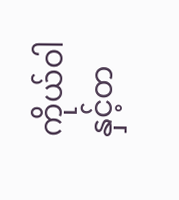ကိုယ်ဝါနှင့်တ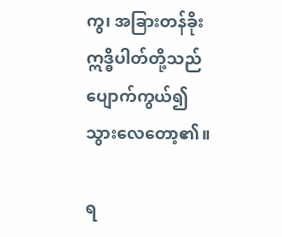ကွ၊ အခြားတန်ခိုး ဣဒ္ဓိပါတ်တို့သည် ပျောက်ကွယ်၍ သွားလေတော့၏။

ရ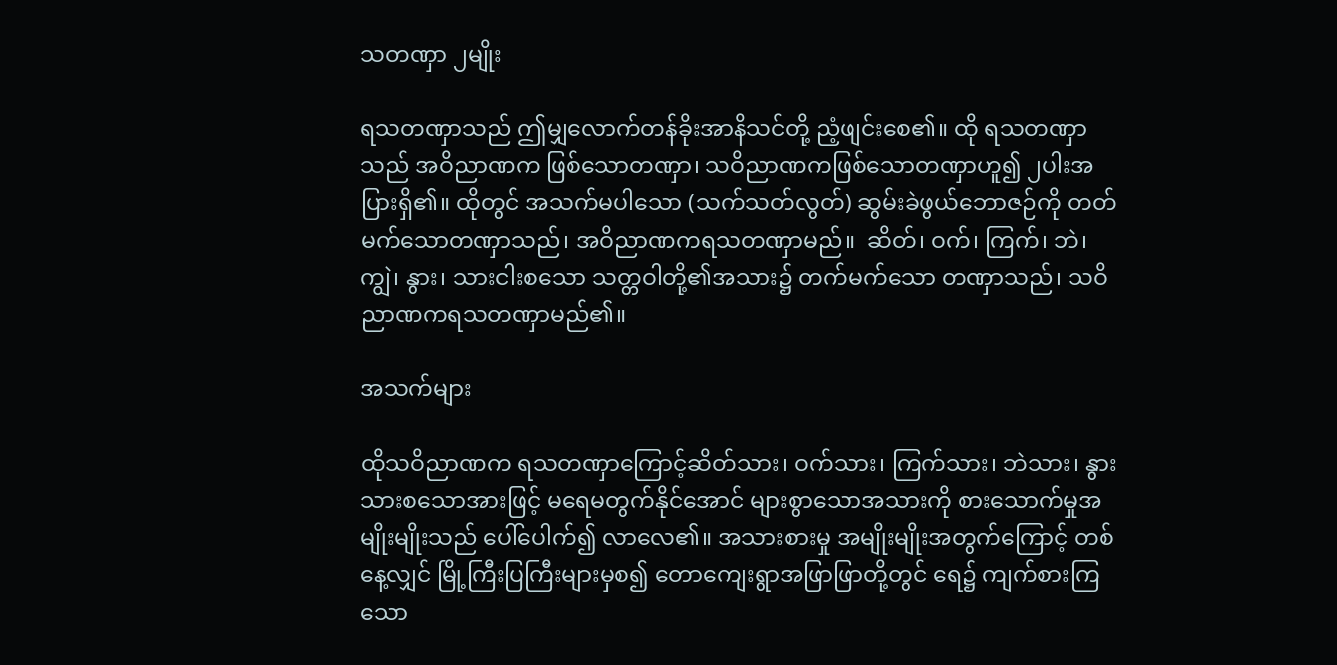သတဏှာ ၂မျိုး

ရသတဏှာသည် ဤမျှလောက်တန်ခိုးအာနိသင်တို့ ညံ့ဖျင်းစေ၏။ ထို ရသတဏှာသည် အဝိညာဏက ဖြစ်သောတဏှာ၊ သဝိညာဏကဖြစ်သောတဏှာဟူ၍ ၂ပါးအပြားရှိ၏။ ထိုတွင် အသက်မပါသော (သက်သတ်လွတ်) ဆွမ်းခဲဖွယ်ဘောဇဉ်ကို တတ်မက်သောတဏှာသည်၊ အဝိညာဏကရသတဏှာမည်။  ဆိတ်၊ ဝက်၊ ကြက်၊ ဘဲ၊ ကျွဲ၊ နွား၊ သားငါးစသော သတ္တဝါတို့၏အသား၌ တက်မက်သော တဏှာသည်၊ သဝိညာဏကရသတဏှာမည်၏။

အသက်များ

ထိုသဝိညာဏက ရသတဏှာကြောင့်ဆိတ်သား၊ ဝက်သား၊ ကြက်သား၊ ဘဲသား၊ နွားသားစသောအားဖြင့် မရေမတွက်နိုင်အောင် များစွာသောအသားကို စားသောက်မှုအမျိုးမျိုးသည် ပေါ်ပေါက်၍ လာလေ၏။ အသားစားမှု အမျိုးမျိုးအတွက်ကြောင့် တစ်နေ့လျှင် မြို့ကြီးပြကြီးများမှစ၍ တောကျေးရွာအဖြာဖြာတို့တွင် ရေ၌ ကျက်စားကြသော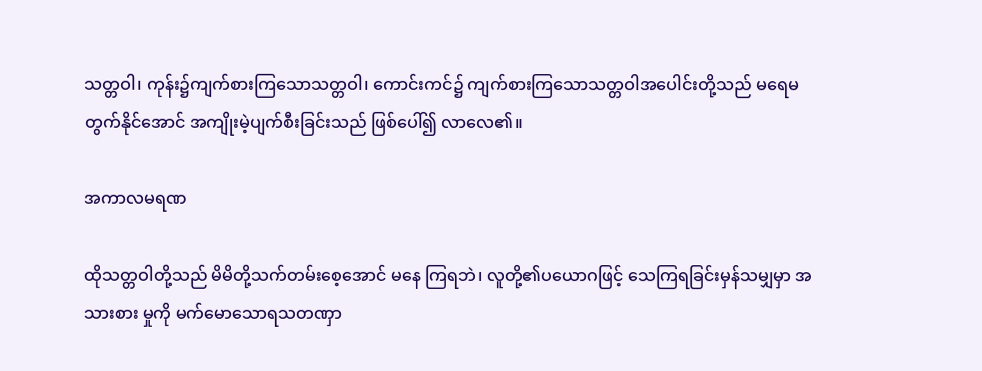သတ္တဝါ၊ ကုန်း၌ကျက်စားကြသောသတ္တဝါ၊ ကောင်းကင်၌ ကျက်စားကြသောသတ္တဝါအပေါင်းတို့သည် မရေမတွက်နိုင်အောင် အကျိုးမဲ့ပျက်စီးခြင်းသည် ဖြစ်ပေါ်၍ လာလေ၏။

အကာလမရဏ

ထိုသတ္တဝါတို့သည် မိမိတို့သက်တမ်းစေ့အောင် မနေ ကြရဘဲ၊ လူတို့၏ပယောဂဖြင့် သေကြရခြင်းမှန်သမျှမှာ အသားစား မှုကို မက်မောသောရသတဏှာ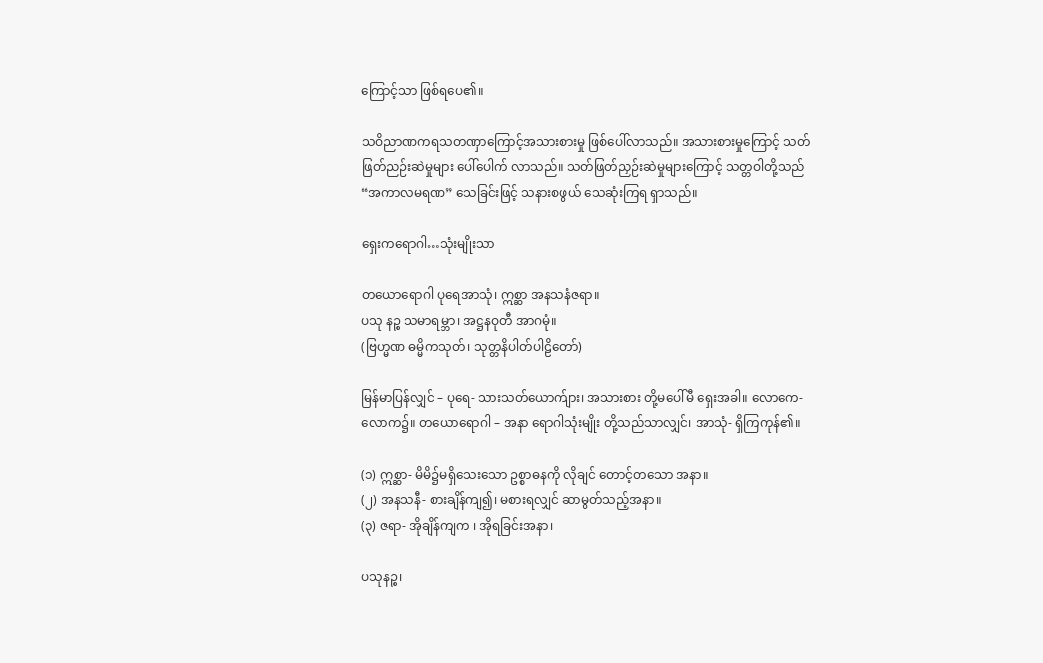ကြောင့်သာ ဖြစ်ရပေ၏။

သဝိညာဏကရသတဏှာကြောင့်အသားစားမှု ဖြစ်ပေါ်လာသည်။ အသားစားမှုကြောင့် သတ်ဖြတ်ညဉ်းဆဲမှုများ ပေါ်ပေါက် လာသည်။ သတ်ဖြတ်ညှဉ်းဆဲမှုများကြောင့် သတ္တဝါတို့သည် “အကာလမရဏ” သေခြင်းဖြင့် သနားစဖွယ် သေဆုံးကြရ ရှာသည်။

ရှေးကရောဂါ…သုံးမျိုးသာ

တယောရောဂါ ပုရေအာသုံ၊ ဣစ္ဆာ အနသနံဇရာ။
ပသု နဉ္စ သမာရမ္ဘာ၊ အဋ္ဌနဝုတီ အာဂမုံ။
(ဗြဟ္မဏ ဓမ္မိကသုတ်၊ သုတ္တနိပါတ်ပါဠိတော်)

မြန်မာပြန်လျှင် – ပုရေ- သားသတ်ယောက်ျား၊ အသားစား တို့မပေါ်မီ ရှေးအခါ။ လောကေ- လောက၌။ တယောရောဂါ – အနာ ရောဂါသုံးမျိုး တို့သည်သာလျှင်၊ အာသုံ- ရှိကြကုန်၏။

(၁) ဣစ္ဆာ- မိမိ၌မရှိသေးသော ဥစ္စာဓနကို လိုချင် တောင့်တသော အနာ။
(၂) အနသနီ- စားချိန်ကျ၍၊ မစားရလျှင် ဆာမွတ်သည့်အနာ။
(၃) ဇရာ- အိုချိန်ကျက ၊ အိုရခြင်းအနာ၊

ပသုနဉ္စ၊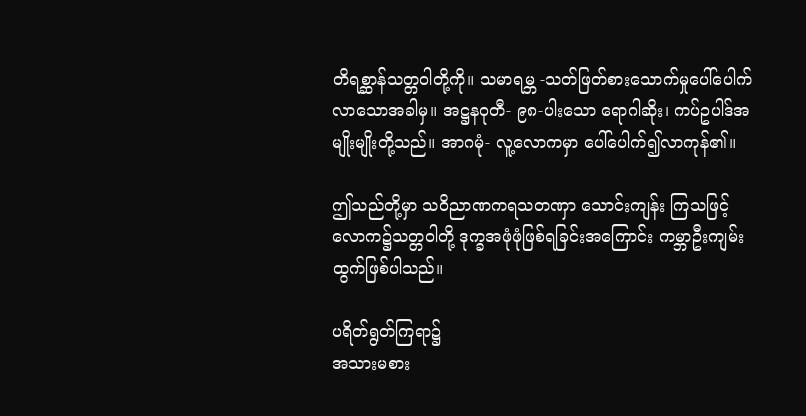တိရစ္ဆာန်သတ္တဝါတို့ကို။ သမာရမ္ဘ -သတ်ဖြတ်စားသောက်မှုပေါ်ပေါက်လာသောအခါမှ။ အဋ္ဌနဝုတီ- ၉၈-ပါးသော ရောဂါဆိုး၊ ကပ်ဥပါဒ်အမျိုးမျိုးတို့သည်။ အာဂမုံ- လူ့လောကမှာ ပေါ်ပေါက်၍လာကုန်၏။

ဤသည်တို့မှာ သဝိညာဏကရသတဏှာ သောင်းကျန်း ကြသဖြင့် လောက၌သတ္တဝါတို့ ဒုက္ခအဖုံဖုံဖြစ်ရခြင်းအကြောင်း ကမ္ဘာဦးကျမ်း ထွက်ဖြစ်ပါသည်။

ပရိတ်ရွတ်ကြရာ၌
အသားမစား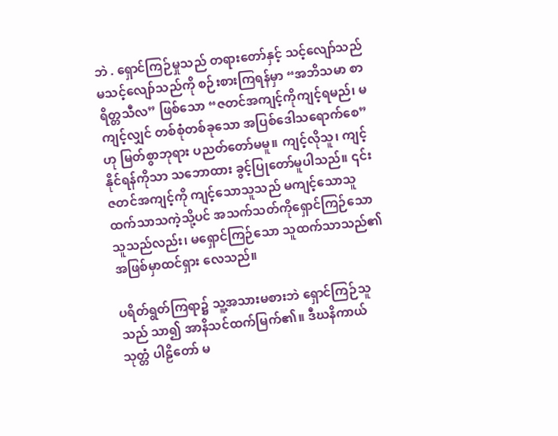ဘဲ . ရှောင်ကြဉ်မှုသည် တရားတော်နှင့် သင့်လျော်သည် မသင့်လျော်သည်ကို စဉ်းစားကြရန်မှာ “အဘိသမာ စာရိတ္တသီလ” ဖြစ်သော “ဇတင်အကျင့်ကိုကျင့်ရမည်၊ မကျင့်လျှင် တစ်စုံတစ်ခုသော အပြစ်ဒေါသရောက်စေ”ဟု မြတ်စွာဘုရား ပညတ်တော်မမူ။ ကျင့်လိုသူ၊ ကျင့်နိုင်ရန်ကိုသာ သဘောထား ခွင့်ပြုတော်မူပါသည်။ ၎င်းဇတင်အကျင့်ကို ကျင့်သောသူသည် မကျင့်သောသူထက်သာသကဲ့သို့ပင် အသက်သတ်ကိုရှောင်ကြဉ်သော သူသည်လည်း၊ မရှောင်ကြဉ်သော သူထက်သာသည်၏ အဖြစ်မှာထင်ရှား လေသည်။

ပရိတ်ရွတ်ကြရာ၌ သူ့အသားမစားဘဲ ရှောင်ကြဉ်သူသည် သာ၍ အာနိသင်ထက်မြက်၏။ ဒီဃနိကာယ်သုတ္တံ ပါဠိတော် မ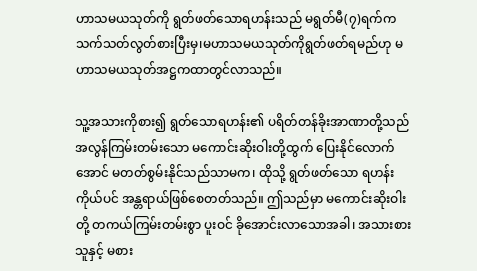ဟာသမယသုတ်ကို ရွတ်ဖတ်သောရဟန်းသည် မရွတ်မီ(၇)ရက်က သက်သတ်လွတ်စားပြီးမှ၊မဟာသမယသုတ်ကိုရွတ်ဖတ်ရမည်ဟု မဟာသမယသုတ်အဋ္ဌကထာတွင်လာသည်။

သူ့အသားကိုစား၍ ရွတ်သောရဟန်း၏ ပရိတ်တန်ခိုးအာဏာတို့သည် အလွန်ကြမ်းတမ်းသော မကောင်းဆိုးဝါးတို့ထွက် ပြေးနိုင်လောက်အောင် မတတ်စွမ်းနိုင်သည်သာမက၊ ထိုသို့ ရွတ်ဖတ်သော ရဟန်းကိုယ်ပင် အန္တရာယ်ဖြစ်စေတတ်သည်။ ဤသည်မှာ မကောင်းဆိုးဝါးတို့ တကယ်ကြမ်းတမ်းစွာ ပူးဝင် ခိုအောင်းလာသောအခါ၊ အသားစားသူနှင့် မစား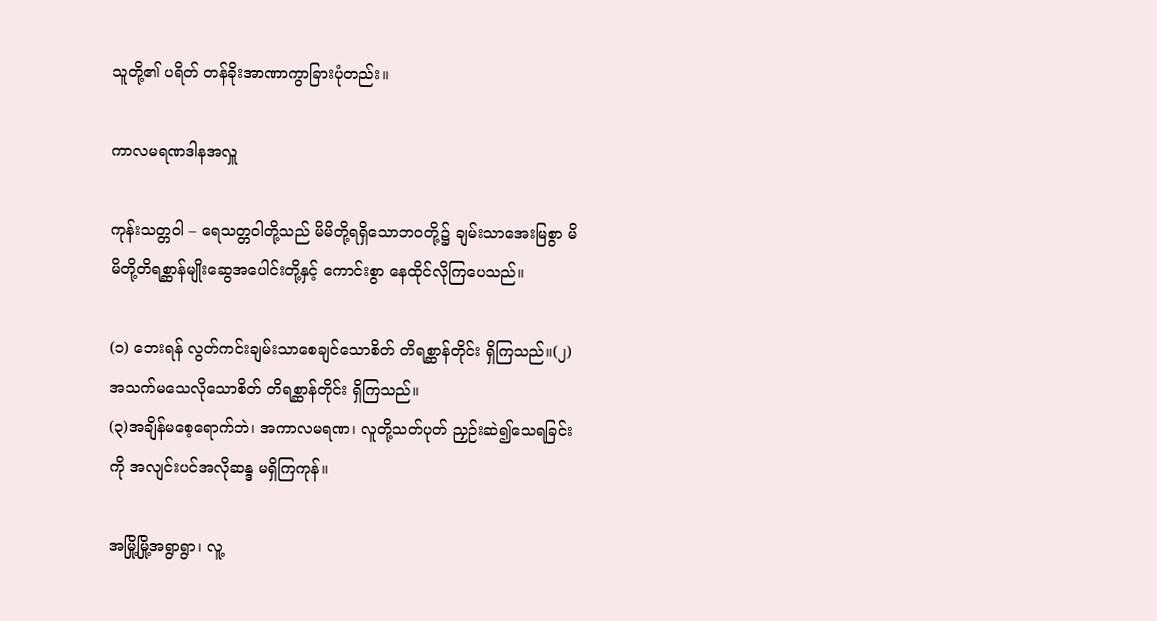သူတို့၏ ပရိတ် တန်ခိုးအာဏာကွာခြားပုံတည်း။

ကာလမရဏဒါနအလှူ

ကုန်းသတ္တဝါ – ရေသတ္တဝါတို့သည် မိမိတို့ရရှိသောဘဝတို့၌ ချမ်းသာအေးမြစွာ မိမိတို့တိရစ္ဆာန်မျိုးဆွေအပေါင်းတို့နှင့် ကောင်းစွာ နေထိုင်လိုကြပေသည်။

(၁) ဘေးရန် လွတ်ကင်းချမ်းသာစေချင်သောစိတ် တိရစ္ဆာန်တိုင်း ရှိကြသည်။(၂)  အသက်မသေလိုသောစိတ် တိရစ္ဆာန်တိုင်း ရှိကြသည်။
(၃)အချိန်မစေ့ရောက်ဘဲ၊ အကာလမရဏ၊ လူတို့သတ်ပုတ် ညှဉ်းဆဲ၍သေရခြင်းကို အလျင်းပင်အလိုဆန္ဒ မရှိကြကုန်။

အမြို့မြို့အရွာရွာ၊ လူ့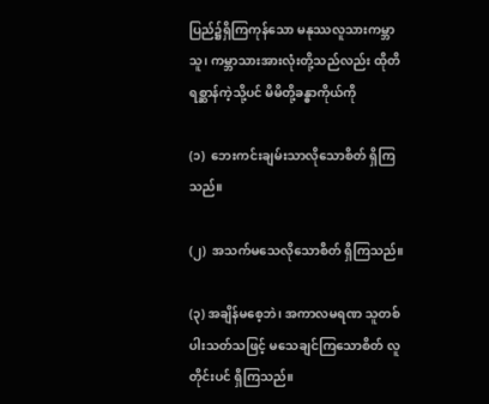ပြည်၌ရှိကြကုန်သော မနုဿလူသားကမ္ဘာသူ၊ ကမ္ဘာသားအားလုံးတို့သည်လည်း ထိုတိရစ္ဆာန်ကဲ့သို့ပင် မိမိတို့ခန္ဓာကိုယ်ကို

(၁)  ဘေးကင်းချမ်းသာလိုသောစိတ် ရှိကြသည်။

(၂)  အသက်မသေလိုသောစိတ် ရှိကြသည်။

(၃) အချိန်မစေ့ဘဲ၊ အကာလမရဏ သူတစ်ပါးသတ်သဖြင့် မသေချင်ကြသောစိတ် လူတိုင်းပင် ရှိကြသည်။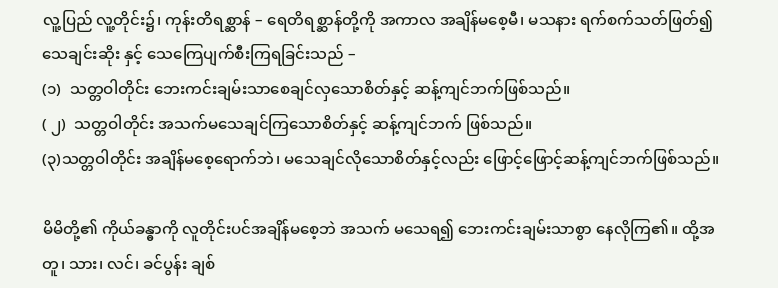လူ့ပြည် လူ့တိုင်း၌၊ ကုန်းတိရစ္ဆာန် – ရေတိရစ္ဆာန်တို့ကို အကာလ အချိန်မစေ့မီ၊ မသနား ရက်စက်သတ်ဖြတ်၍ သေချင်းဆိုး နှင့် သေကြေပျက်စီးကြရခြင်းသည် –
(၁)  သတ္တဝါတိုင်း ဘေးကင်းချမ်းသာစေချင်လှသောစိတ်နှင့် ဆန့်ကျင်ဘက်ဖြစ်သည်။
( ၂)  သတ္တဝါတိုင်း အသက်မသေချင်ကြသောစိတ်နှင့် ဆန့်ကျင်ဘက် ဖြစ်သည်။
(၃)သတ္တဝါတိုင်း အချိန်မစေ့ရောက်ဘဲ၊ မသေချင်လိုသောစိတ်နှင့်လည်း ဖြောင့်ဖြောင့်ဆန့်ကျင်ဘက်ဖြစ်သည်။

မိမိတို့၏ ကိုယ်ခန္ဓာကို လူတိုင်းပင်အချိန်မစေ့ဘဲ အသက် မသေရ၍ ဘေးကင်းချမ်းသာစွာ နေလိုကြ၏။ ထို့အတူ၊ သား၊ လင်၊ ခင်ပွန်း ချစ်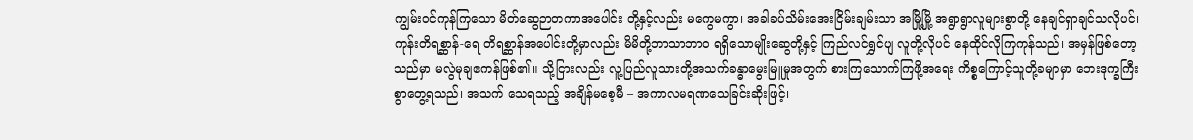ကျွမ်းဝင်ကုန်ကြသော မိတ်ဆွေဉာတကာအပေါင်း တို့နှင့်လည်း မကွေမကွာ၊ အခါခပ်သိမ်းအေးငြိမ်းချမ်းသာ အမြို့မြို့ အရွာရွာလူများစွာတို့ နေချင်ရှာချင်သလိုပင်၊ ကုန်းတိရစ္ဆာန်-ရေ တိရစ္ဆာန်အပေါင်းတို့မှာလည်း မိမိတို့ဘာသာဘာဝ ရရှိသောမျိုးဆွေတို့နှင့် ကြည်လင်ရွှင်ပျ လူတို့လိုပင် နေထိုင်လိုကြကုန်သည်၊ အမှန်ဖြစ်တော့သည်မှာ မလွဲမုချဧကန်ဖြစ်၏။ သို့ငြားလည်း လူ့ပြည်လူသားတို့အသက်ခန္ဓာမွေးမြူမှုအတွက် စားကြသောက်ကြဖို့အရေး ကိစ္စကြောင့်သူတို့ခမျာမှာ ဘေးဒုက္ခကြီးစွာတွေ့ရသည်၊ အသက် သေရသည့် အချိန်မစေ့မီ – အကာလမရဏသေခြင်းဆိုးဖြင့်၊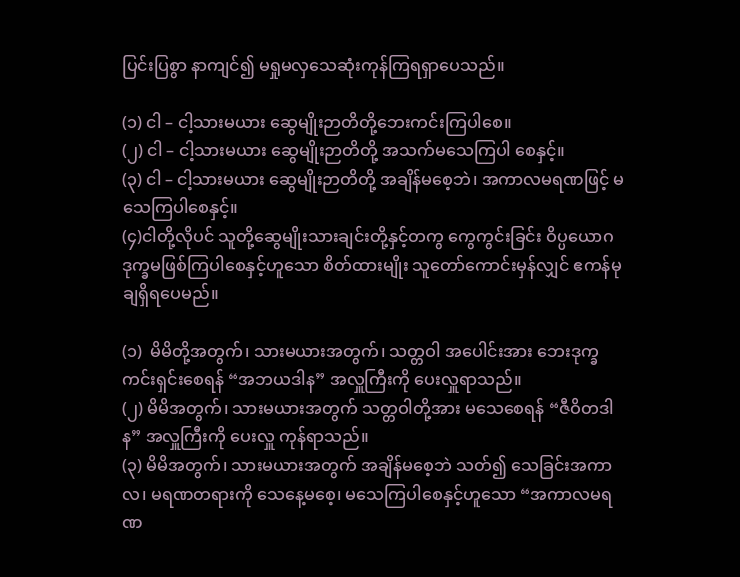ပြင်းပြစွာ နာကျင်၍ မရှုမလှသေဆုံးကုန်ကြရရှာပေသည်။

(၁) ငါ – ငါ့သားမယား ဆွေမျိုးဉာတိတို့ဘေးကင်းကြပါစေ။
(၂) ငါ – ငါ့သားမယား ဆွေမျိုးဉာတိတို့ အသက်မသေကြပါ စေနှင့်။
(၃) ငါ – ငါ့သားမယား ဆွေမျိုးဉာတိတို့ အချိန်မစေ့ဘဲ၊ အကာလမရဏဖြင့် မသေကြပါစေနှင့်။
(၄)ငါတို့လိုပင် သူတို့ဆွေမျိုးသားချင်းတို့နှင့်တကွ ကွေကွင်းခြင်း ဝိပ္ပယောဂဒုက္ခမဖြစ်ကြပါစေနှင့်ဟူသော စိတ်ထားမျိုး သူတော်ကောင်းမှန်လျှင် ဧကန်မုချရှိရပေမည်။

(၁)  မိမိတို့အတွက်၊ သားမယားအတွက်၊ သတ္တဝါ အပေါင်းအား ဘေးဒုက္ခကင်းရှင်းစေရန် “အဘယဒါန” အလှူကြီးကို ပေးလှူရာသည်။
(၂) မိမိအတွက်၊ သားမယားအတွက် သတ္တဝါတို့အား မသေစေရန် “ဇီဝိတဒါန” အလှူကြီးကို ပေးလှူ ကုန်ရာသည်။
(၃) မိမိအတွက်၊ သားမယားအတွက် အချိန်မစေ့ဘဲ သတ်၍ သေခြင်းအကာလ၊ မရဏတရားကို သေနေ့မစေ့၊ မသေကြပါစေနှင့်ဟူသော “အကာလမရဏ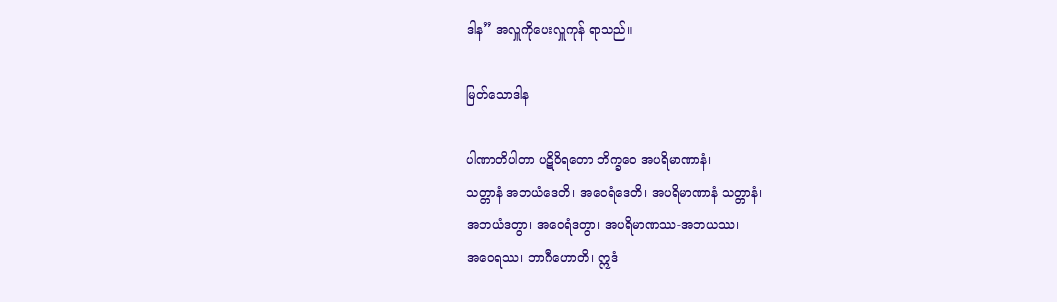ဒါန” အလှူကိုပေးလှူကုန် ရာသည်။

မြတ်သောဒါန

ပါဏာတိပါတာ ပဋိဝိရတော ဘိက္ခဝေ အပရိမာဏာနံ၊
သတ္တာနံ အဘယံဒေတိ၊ အဝေရံဒေတိ၊ အပရိမာဏာနံ သတ္တာနံ၊
အဘယံဒတွာ၊ အဝေရံဒတွာ၊ အပရိမာဏဿ-အဘယဿ၊
အဝေရဿ၊ ဘာဂီဟောတိ၊ ဣဒံ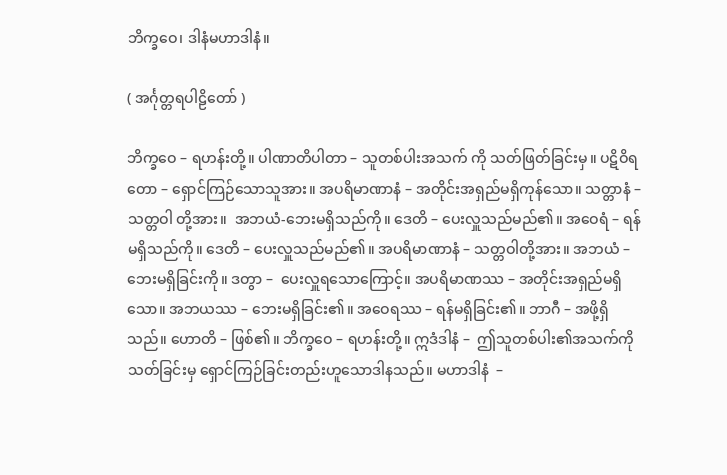ဘိက္ခဝေ၊ ဒါနံမဟာဒါနံ။

( အင်္ဂုတ္တရပါဠိတော် )

ဘိက္ခဝေ – ရဟန်းတို့။ ပါဏာတိပါတာ – သူတစ်ပါးအသက် ကို သတ်ဖြတ်ခြင်းမှ။ ပဋိဝိရတော – ရှောင်ကြဉ်သောသူအား။ အပရိမာဏာနံ – အတိုင်းအရှည်မရှိကုန်သော။ သတ္တာနံ – သတ္တဝါ တို့အား။  အဘယံ-ဘေးမရှိသည်ကို။ ဒေတိ – ပေးလှူသည်မည်၏။ အဝေရံ – ရန်မရှိသည်ကို။ ဒေတိ – ပေးလှူသည်မည်၏။ အပရိမာဏာနံ – သတ္တဝါတို့အား။ အဘယံ – ဘေးမရှိခြင်းကို။ ဒတွာ –  ပေးလှူရသောကြောင့်။ အပရိမာဏဿ – အတိုင်းအရှည်မရှိသော။ အဘယဿ – ဘေးမရှိခြင်း၏။ အဝေရဿ – ရန်မရှိခြင်း၏။ ဘာဂီ – အဖို့ရှိသည်။ ဟောတိ – ဖြစ်၏။ ဘိက္ခဝေ – ရဟန်းတို့။ ဣဒံဒါနံ –  ဤသူတစ်ပါး၏အသက်ကိုသတ်ခြင်းမှ ရှောင်ကြဉ်ခြင်းတည်းဟူသောဒါနသည်။ မဟာဒါနံ  –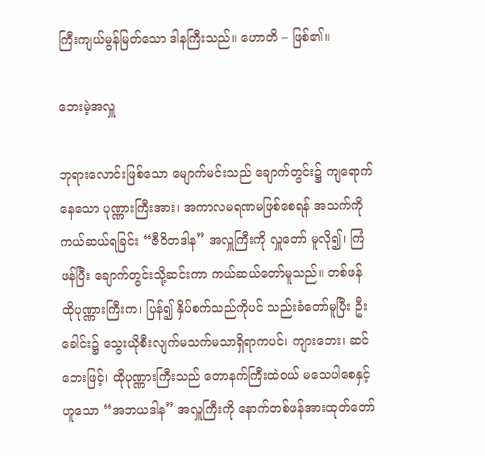ကြီးကျယ်မွန်မြတ်သော ဒါနကြီးသည်။ ဟောတိ – ဖြစ်၏။

ဘေးမဲ့အလှူ

ဘုရားလောင်းဖြစ်သော မျောက်မင်းသည် ချောက်တွင်း၌ ကျရောက်နေသော ပုဏ္ဏားကြီးအား၊ အကာလမရဏမဖြစ်စေရန် အသက်ကိုကယ်ဆယ်ရခြင်း “ဇီဝိတဒါန” အလှူကြီးကို လှူတော် မူလို၍၊ ကြံဖန်ပြီး ချောက်တွင်းသို့ဆင်းကာ ကယ်ဆယ်တော်မူသည်။ တစ်ဖန် ထိုပုဏ္ဏားကြီးက၊ ပြန်၍ နှိပ်စက်သည်ကိုပင် သည်းခံတော်မူပြီး ဦးခေါင်း၌ သွေးယိုစီးလျက်မသက်မသာရှိရာကပင်၊ ကျားဘေး၊ ဆင်ဘေးဖြင့်၊ ထိုပုဏ္ဏားကြီးသည် တောနက်ကြီးထဲဝယ် မသေပါစေနှင့်ဟူသော “အဘယဒါန” အလှူကြီးကို နောက်တစ်ဖန်အားထုတ်တော်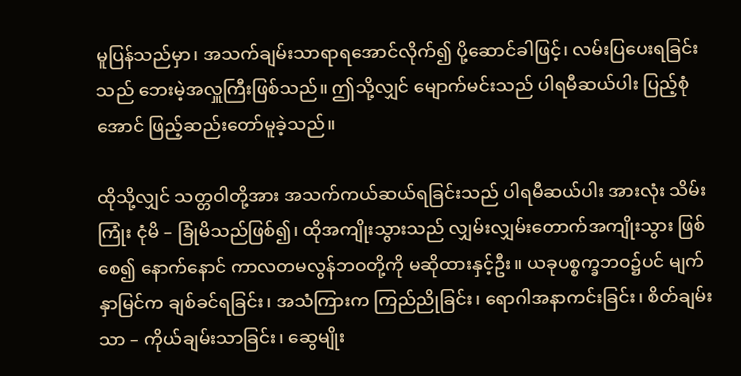မူပြန်သည်မှာ၊ အသက်ချမ်းသာရာရအောင်လိုက်၍ ပို့ဆောင်ခါဖြင့်၊ လမ်းပြပေးရခြင်းသည် ဘေးမဲ့အလှူကြီးဖြစ်သည်။ ဤသို့လျှင် မျောက်မင်းသည် ပါရမီဆယ်ပါး ပြည့်စုံအောင် ဖြည့်ဆည်းတော်မူခဲ့သည်။

ထိုသို့လျှင် သတ္တဝါတို့အား အသက်ကယ်ဆယ်ရခြင်းသည် ပါရမီဆယ်ပါး အားလုံး သိမ်းကြုံး ငုံမိ – ခြုံမိသည်ဖြစ်၍၊ ထိုအကျိုးသွားသည် လျှမ်းလျှမ်းတောက်အကျိုးသွား ဖြစ်စေ၍ နောက်နောင် ကာလတမလွန်ဘဝတို့ကို မဆိုထားနှင့်ဦး။ ယခုပစ္စက္ခဘဝ၌ပင် မျက်နှာမြင်က ချစ်ခင်ရခြင်း၊ အသံကြားက ကြည်ညိုခြင်း၊ ရောဂါအနာကင်းခြင်း၊ စိတ်ချမ်းသာ – ကိုယ်ချမ်းသာခြင်း၊ ဆွေမျိုး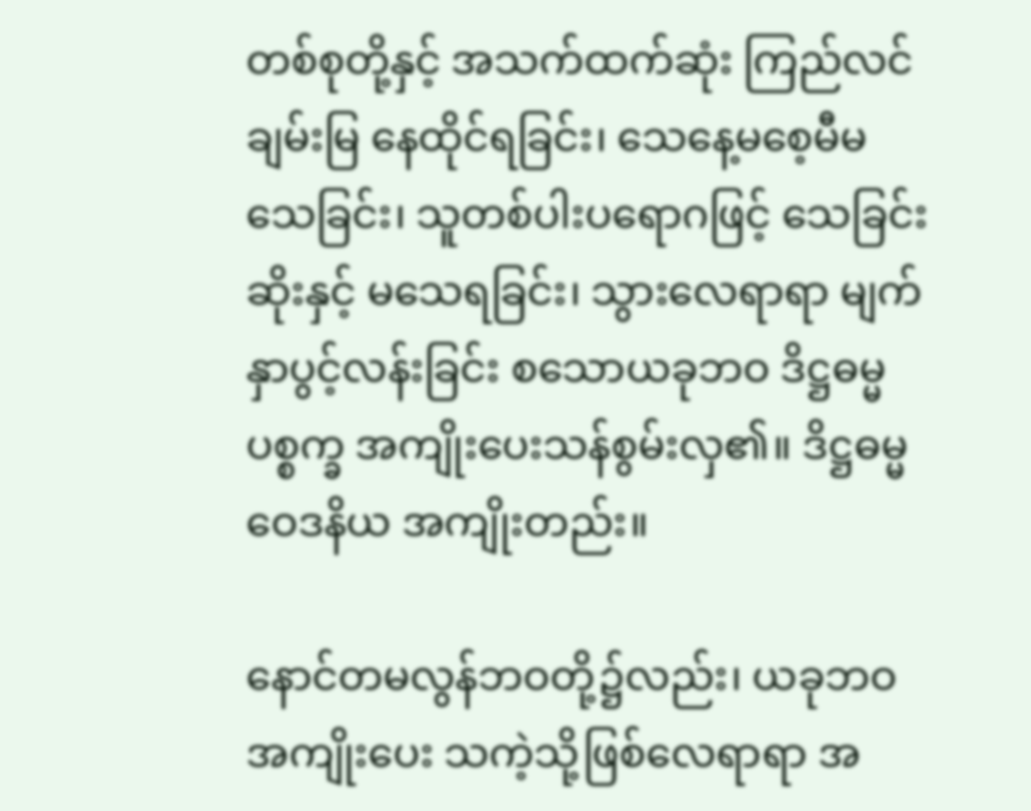တစ်စုတို့နှင့် အသက်ထက်ဆုံး ကြည်လင်ချမ်းမြ နေထိုင်ရခြင်း၊ သေနေ့မစေ့မီမသေခြင်း၊ သူတစ်ပါးပရောဂဖြင့် သေခြင်းဆိုးနှင့် မသေရခြင်း၊ သွားလေရာရာ မျက်နှာပွင့်လန်းခြင်း စသောယခုဘဝ ဒိဋ္ဌဓမ္မပစ္စက္ခ အကျိုးပေးသန်စွမ်းလှ၏။ ဒိဋ္ဌဓမ္မဝေဒနိယ အကျိုးတည်း။

နောင်တမလွန်ဘဝတို့၌လည်း၊ ယခုဘဝအကျိုးပေး သကဲ့သို့ဖြစ်လေရာရာ အ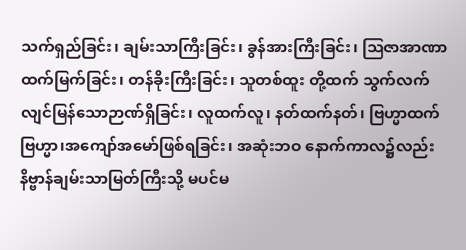သက်ရှည်ခြင်း၊ ချမ်းသာကြီးခြင်း၊ ခွန်အားကြီးခြင်း၊ ဩဇာအာဏာထက်မြက်ခြင်း၊ တန်ခိုးကြီးခြင်း၊ သူတစ်ထူး တို့ထက် သွက်လက်လျင်မြန်သောဉာဏ်ရှိခြင်း၊ လူထက်လူ၊ နတ်ထက်နတ်၊ ဗြဟ္မာထက်ဗြဟ္မာ၊အကျော်အမော်ဖြစ်ရခြင်း၊ အဆုံးဘဝ နောက်ကာလ၌လည်း နိဗ္ဗာန်ချမ်းသာမြတ်ကြီးသို့ မပင်မ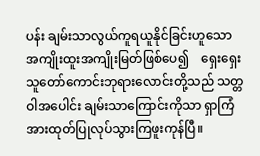ပန်း ချမ်းသာလွယ်ကူရယူနိုင်ခြင်းဟူသော အကျိုးထူးအကျိုးမြတ်ဖြစ်ပေ၍    ရှေးရှေးသူတော်ကောင်းဘုရားလောင်းတို့သည် သတ္တဝါအပေါင်း ချမ်းသာကြောင်းကိုသာ ရှာကြံအားထုတ်ပြုလုပ်သွားကြဖူးကုန်ပြီ။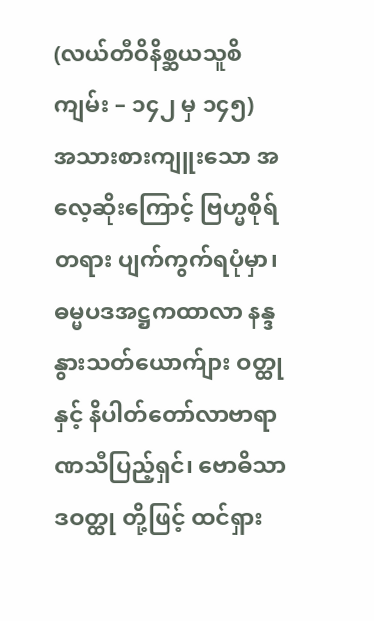(လယ်တီဝိနိစ္ဆယသူစိကျမ်း – ၁၄၂ မှ ၁၄၅)
အသားစားကျူးသော အလေ့ဆိုးကြောင့် ဗြဟ္မစိုရ်တရား ပျက်ကွက်ရပုံမှာ၊ ဓမ္မပဒအဋ္ဌကထာလာ နန္ဒနွားသတ်ယောက်ျား ဝတ္ထုနှင့် နိပါတ်တော်လာဗာရာဏသီပြည့်ရှင်၊ ဗောဓိသာဒဝတ္ထု တို့ဖြင့် ထင်ရှား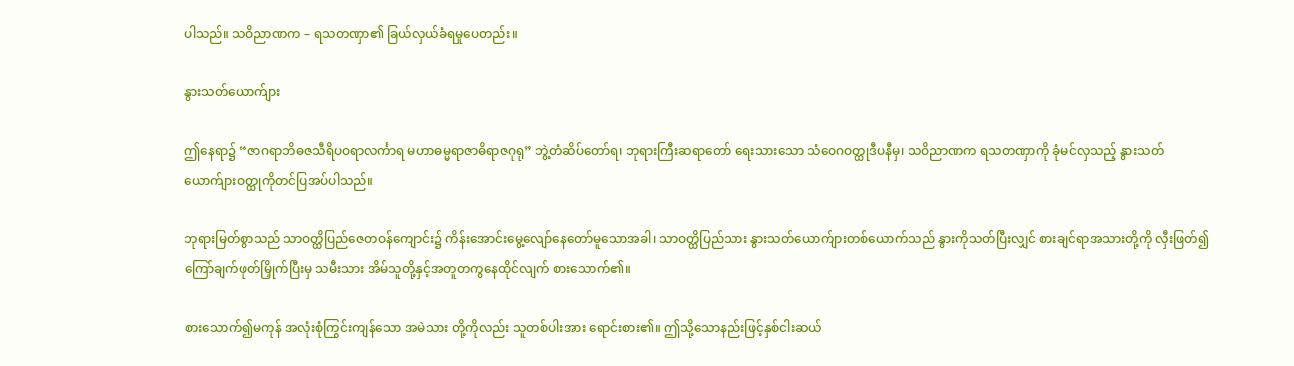ပါသည်။ သဝိညာဏက – ရသတဏှာ၏ ခြယ်လှယ်ခံရမှုပေတည်း။

နွားသတ်ယောက်ျား

ဤနေရာ၌ “ဇာဂရာဘိဓဇသီရိပဝရာလင်္ကာရ မဟာဓမ္မရာဇာဓိရာဇဂုရု” ဘွဲ့တံဆိပ်တော်ရ၊ ဘုရားကြီးဆရာတော် ရေးသားသော သံဝေဂဝတ္ထုဒီပနီမှ၊ သဝိညာဏက ရသတဏှာကို ခုံမင်လှသည့် နွားသတ်ယောက်ျားဝတ္ထုကိုတင်ပြအပ်ပါသည်။

ဘုရားမြတ်စွာသည် သာဝတ္ထိပြည်ဇေတဝန်ကျောင်း၌ ကိန်းအောင်းမွေ့လျော်နေတော်မူသောအခါ၊ သာဝတ္ထိပြည်သား နွားသတ်ယောက်ျားတစ်ယောက်သည် နွားကိုသတ်ပြီးလျှင် စားချင်ရာအသားတို့ကို လှီးဖြတ်၍ ကြော်ချက်ဖုတ်မြှိုက်ပြီးမှ သမီးသား အိမ်သူတို့နှင့်အတူတကွနေထိုင်လျက် စားသောက်၏။

စားသောက်၍မကုန် အလုံးစုံကြွင်းကျန်သော အမဲသား တို့ကိုလည်း သူတစ်ပါးအား ရောင်းစား၏။ ဤသို့သောနည်းဖြင့်နှစ်ငါးဆယ်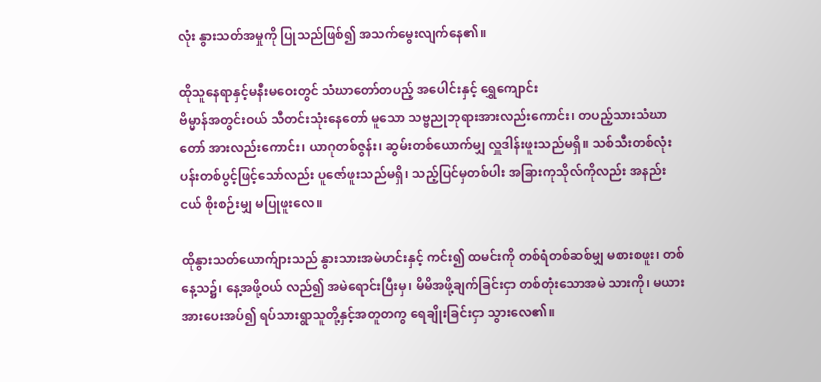လုံး နွားသတ်အမှုကို ပြုသည်ဖြစ်၍ အသက်မွေးလျက်နေ၏။

ထိုသူနေရာနှင့်မနီးမဝေးတွင် သံဃာတော်တပည့် အပေါင်းနှင့် ရွှေကျောင်း
ဗိမ္မာန်အတွင်းဝယ် သီတင်းသုံးနေတော် မူသော သဗ္ဗညုဘုရားအားလည်းကောင်း၊ တပည့်သားသံဃာတော် အားလည်းကောင်း၊ ယာဂုတစ်ဇွန်း၊ ဆွမ်းတစ်ယောက်မျှ လှူဒါန်းဖူးသည်မရှိ။ သစ်သီးတစ်လုံး ပန်းတစ်ပွင့်ဖြင့်သော်လည်း ပူဇော်ဖူးသည်မရှိ၊ သည့်ပြင်မှတစ်ပါး အခြားကုသိုလ်ကိုလည်း အနည်းငယ် စိုးစဉ်းမျှ မပြုဖူးလေ။

ထိုနွားသတ်ယောက်ျားသည် နွားသားအမဲဟင်းနှင့် ကင်း၍ ထမင်းကို တစ်ရံတစ်ဆစ်မျှ မစားစဖူး၊ တစ်နေ့သ၌၊ နေ့အဖို့ဝယ် လည်၍ အမဲရောင်းပြီးမှ၊ မိမိအဖို့ချက်ခြင်းငှာ တစ်တုံးသောအမဲ သားကို၊ မယားအားပေးအပ်၍ ရပ်သားရွာသူတို့နှင့်အတူတကွ ရေချိုးခြင်းငှာ သွားလေ၏။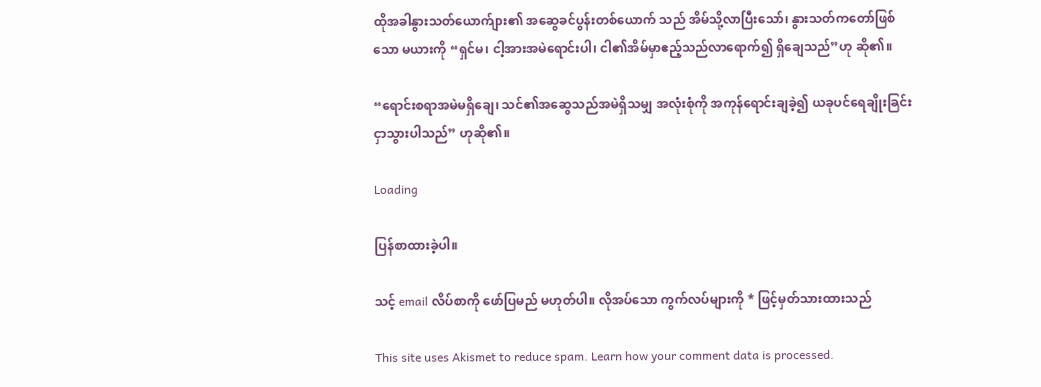ထိုအခါနွားသတ်ယောက်ျား၏ အဆွေခင်ပွန်းတစ်ယောက် သည် အိမ်သို့လာပြီးသော်၊ နွားသတ်ကတော်ဖြစ်သော မယားကို “ရှင်မ၊ ငါ့အားအမဲရောင်းပါ၊ ငါ၏အိမ်မှာဧည့်သည်လာရောက်၍ ရှိချေသည်”ဟု ဆို၏။

“ရောင်းစရာအမဲမရှိချေ၊ သင်၏အဆွေသည်အမဲရှိသမျှ အလုံးစုံကို အကုန်ရောင်းချခဲ့၍ ယခုပင်ရေချိုးခြင်းငှာသွားပါသည်” ဟုဆို၏။

Loading

ပြန်စာထားခဲ့ပါ။

သင့် email လိပ်စာကို ဖော်ပြမည် မဟုတ်ပါ။ လိုအပ်သော ကွက်လပ်များကို * ဖြင့်မှတ်သားထားသည်

This site uses Akismet to reduce spam. Learn how your comment data is processed.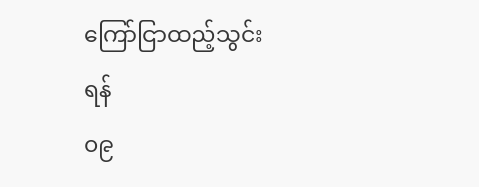ကြော်ငြာထည့်သွင်းရန်
၀၉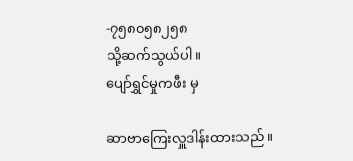-၇၅၈၀၅၈၂၅၈
သို့ဆက်သွယ်ပါ။
ပျော်ရွှင်မှုကဖီး မှ

ဆာဗာကြေးလှူဒါန်းထားသည်။